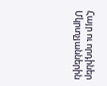Հայր ու որդիներ Մկրտչյաններին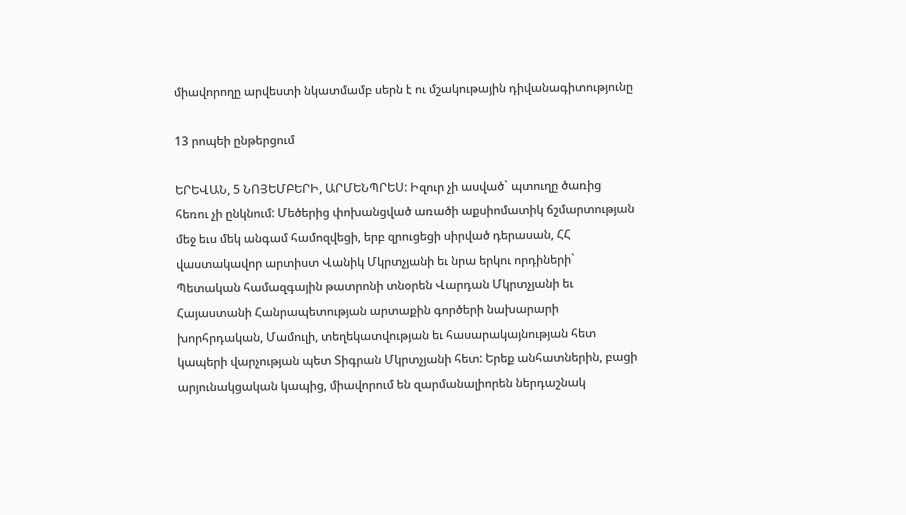միավորողը արվեստի նկատմամբ սերն է ու մշակութային դիվանագիտությունը

13 րոպեի ընթերցում

ԵՐԵՎԱՆ, 5 ՆՈՅԵՄԲԵՐԻ, ԱՐՄԵՆՊՐԵՍ: Իզուր չի ասված` պտուղը ծառից հեռու չի ընկնում: Մեծերից փոխանցված առածի աքսիոմատիկ ճշմարտության մեջ եւս մեկ անգամ համոզվեցի, երբ զրուցեցի սիրված դերասան, ՀՀ վաստակավոր արտիստ Վանիկ Մկրտչյանի եւ նրա երկու որդիների` Պետական համազգային թատրոնի տնօրեն Վարդան Մկրտչյանի եւ Հայաստանի Հանրապետության արտաքին գործերի նախարարի խորհրդական, Մամուլի, տեղեկատվության եւ հասարակայնության հետ կապերի վարչության պետ Տիգրան Մկրտչյանի հետ: Երեք անհատներին, բացի արյունակցական կապից, միավորում են զարմանալիորեն ներդաշնակ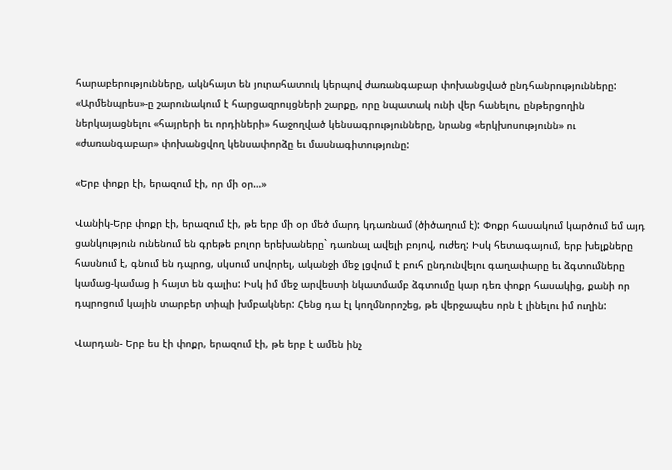հարաբերությունները, ակնհայտ են յուրահատուկ կերպով ժառանգաբար փոխանցված ընդհանրությունները: «Արմենպրես»-ը շարունակում է հարցազրույցների շարքը, որը նպատակ ունի վեր հանելու, ընթերցողին ներկայացնելու «հայրերի եւ որդիների» հաջողված կենսագրությունները, նրանց «երկխոսությունն» ու «ժառանգաբար» փոխանցվող կենսափորձը եւ մասնագիտությունը:

«Երբ փոքր էի, երազում էի, որ մի օր…»

Վանիկ-Երբ փոքր էի, երազում էի, թե երբ մի օր մեծ մարդ կդառնամ (ծիծաղում է): Փոքր հասակում կարծում եմ այդ ցանկություն ունենում են գրեթե բոլոր երեխաները` դառնալ ավելի բոյով, ուժեղ: Իսկ հետագայում, երբ խելքները հասնում է, գնում են դպրոց, սկսում սովորել, ականջի մեջ լցվում է բուհ ընդունվելու գաղափարը եւ ձգտումները կամաց-կամաց ի հայտ են գալիս: Իսկ իմ մեջ արվեստի նկատմամբ ձգտումը կար դեռ փոքր հասակից, քանի որ դպրոցում կային տարբեր տիպի խմբակներ: Հենց դա էլ կողմնորոշեց, թե վերջապես որն է լինելու իմ ուղին:

Վարդան- Երբ ես էի փոքր, երազում էի, թե երբ է ամեն ինչ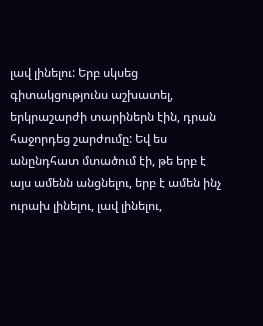լավ լինելու: Երբ սկսեց գիտակցությունս աշխատել, երկրաշարժի տարիներն էին, դրան հաջորդեց շարժումը: Եվ ես անընդհատ մտածում էի, թե երբ է այս ամենն անցնելու, երբ է ամեն ինչ ուրախ լինելու, լավ լինելու,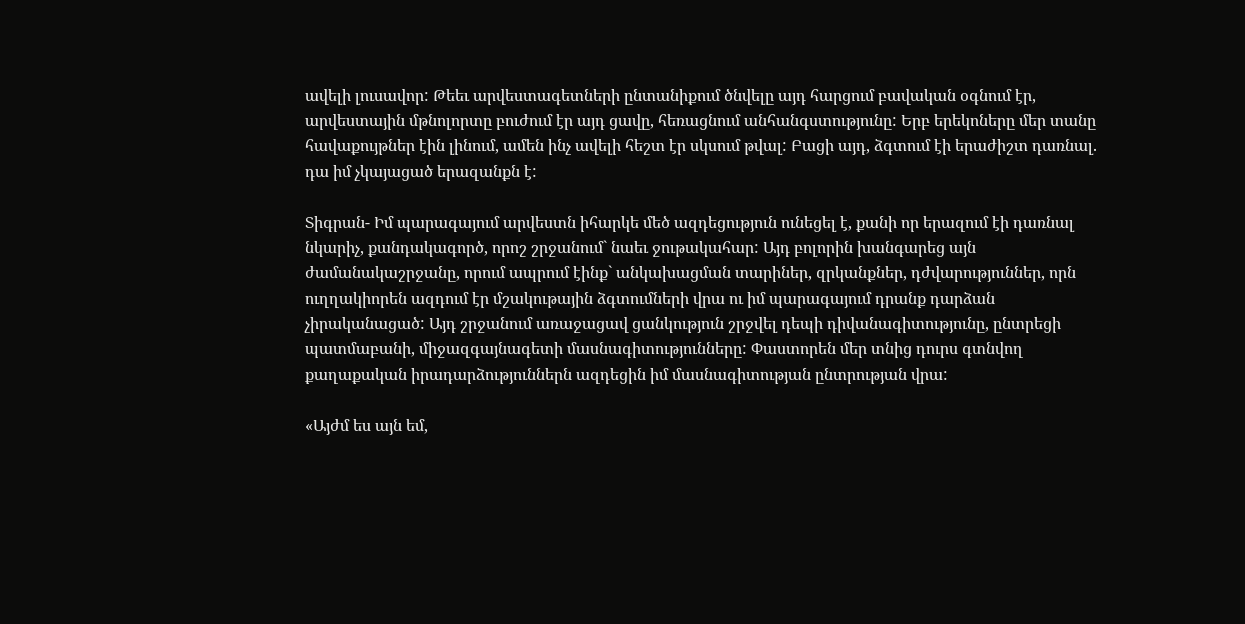ավելի լուսավոր: Թեեւ արվեստագետների ընտանիքում ծնվելը այդ հարցում բավական օգնում էր, արվեստային մթնոլորտը բուժում էր այդ ցավը, հեռացնում անհանգստությունը: Երբ երեկոները մեր տանը հավաքույթներ էին լինում, ամեն ինչ ավելի հեշտ էր սկսում թվալ: Բացի այդ, ձգտում էի երաժիշտ դառնալ. դա իմ չկայացած երազանքն է:

Տիգրան- Իմ պարագայում արվեստն իհարկե մեծ ազդեցություն ունեցել է, քանի որ երազում էի դառնալ նկարիչ, քանդակագործ, որոշ շրջանում` նաեւ ջութակահար: Այդ բոլորին խանգարեց այն ժամանակաշրջանը, որում ապրում էինք` անկախացման տարիներ, զրկանքներ, դժվարություններ, որն ուղղակիորեն ազդում էր մշակութային ձգտումների վրա ու իմ պարագայում դրանք դարձան չիրականացած: Այդ շրջանում առաջացավ ցանկություն շրջվել դեպի դիվանագիտությունը, ընտրեցի պատմաբանի, միջազգայնագետի մասնագիտությունները: Փաստորեն մեր տնից դուրս գտնվող քաղաքական իրադարձություններն ազդեցին իմ մասնագիտության ընտրության վրա:

«Այժմ ես այն եմ,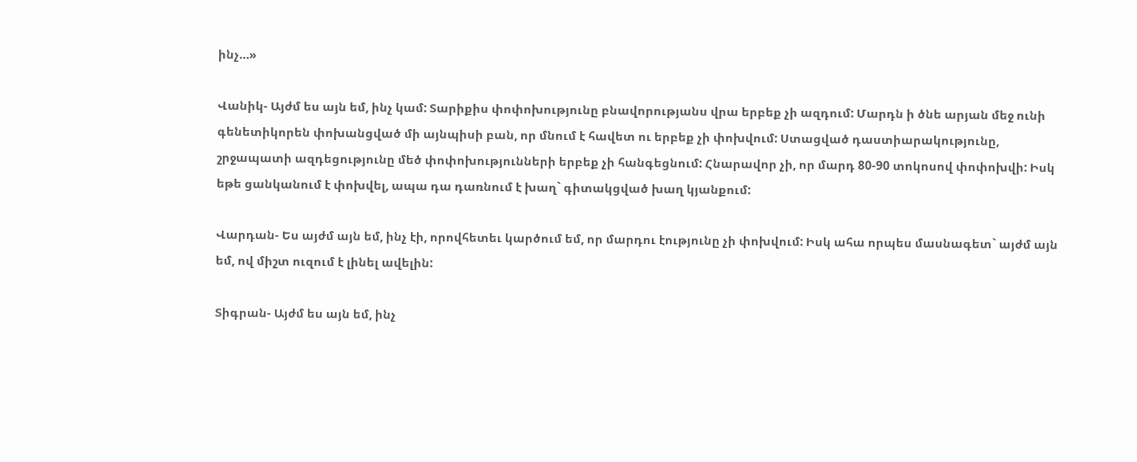ինչ…»

Վանիկ- Այժմ ես այն եմ, ինչ կամ: Տարիքիս փոփոխությունը բնավորությանս վրա երբեք չի ազդում: Մարդն ի ծնե արյան մեջ ունի գենետիկորեն փոխանցված մի այնպիսի բան, որ մնում է հավետ ու երբեք չի փոխվում: Ստացված դաստիարակությունը, շրջապատի ազդեցությունը մեծ փոփոխությունների երբեք չի հանգեցնում: Հնարավոր չի, որ մարդ 80-90 տոկոսով փոփոխվի: Իսկ եթե ցանկանում է փոխվել, ապա դա դառնում է խաղ` գիտակցված խաղ կյանքում:

Վարդան- Ես այժմ այն եմ, ինչ էի, որովհետեւ կարծում եմ, որ մարդու էությունը չի փոխվում: Իսկ ահա որպես մասնագետ` այժմ այն եմ, ով միշտ ուզում է լինել ավելին:

Տիգրան- Այժմ ես այն եմ, ինչ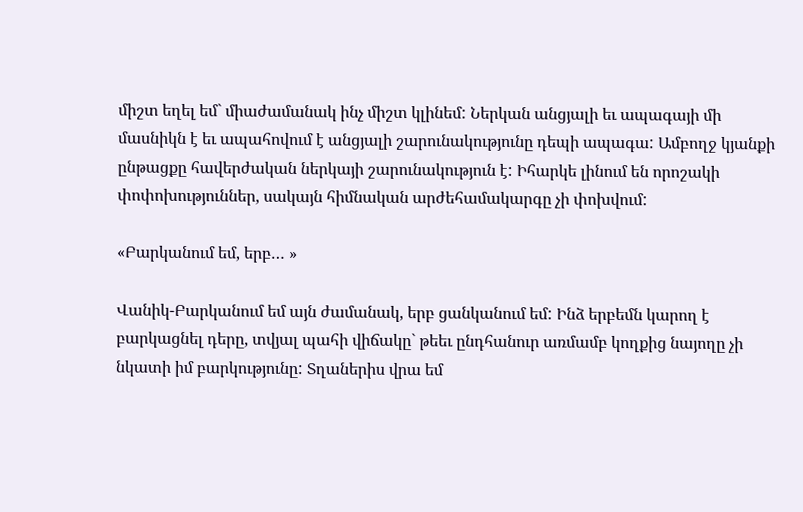միշտ եղել եմ` միաժամանակ ինչ միշտ կլինեմ: Ներկան անցյալի եւ ապագայի մի մասնիկն է եւ ապահովում է անցյալի շարունակությունը դեպի ապագա: Ամբողջ կյանքի ընթացքը հավերժական ներկայի շարունակություն է: Իհարկե լինում են որոշակի փոփոխություններ, սակայն հիմնական արժեհամակարգը չի փոխվում:

«Բարկանում եմ, երբ… »

Վանիկ-Բարկանում եմ այն ժամանակ, երբ ցանկանում եմ: Ինձ երբեմն կարող է բարկացնել դերը, տվյալ պահի վիճակը` թեեւ ընդհանուր առմամբ կողքից նայողը չի նկատի իմ բարկությունը: Տղաներիս վրա եմ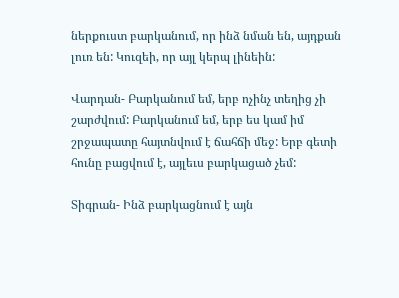ներքուստ բարկանում, որ ինձ նման են, այդքան լուռ են: Կուզեի, որ այլ կերպ լինեին:

Վարդան- Բարկանում եմ, երբ ոչինչ տեղից չի շարժվում: Բարկանում եմ, երբ ես կամ իմ շրջապատը հայտնվում է ճահճի մեջ: Երբ գետի հունը բացվում է, այլեւս բարկացած չեմ:

Տիգրան- Ինձ բարկացնում է այն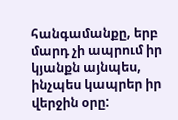հանգամանքը, երբ մարդ չի ապրում իր կյանքն այնպես, ինչպես կապրեր իր վերջին օրը: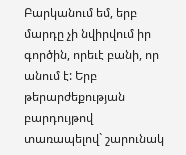Բարկանում եմ, երբ մարդը չի նվիրվում իր գործին, որեւէ բանի, որ անում է: Երբ թերարժեքության բարդույթով տառապելով` շարունակ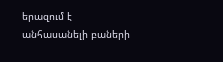երազում է անհասանելի բաների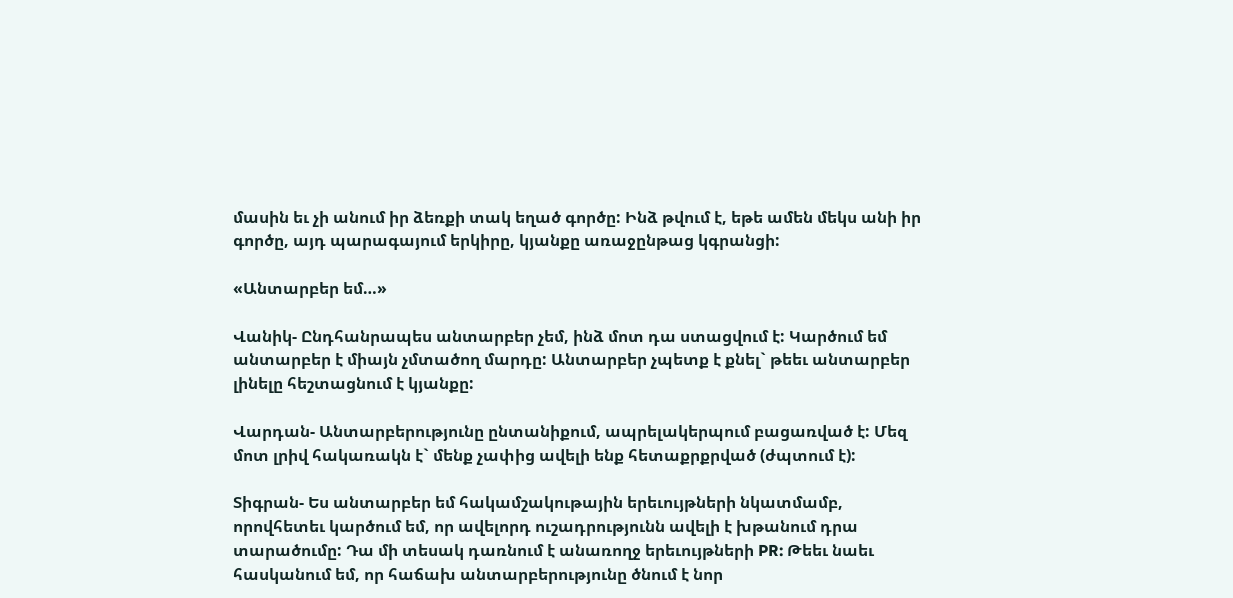մասին եւ չի անում իր ձեռքի տակ եղած գործը: Ինձ թվում է, եթե ամեն մեկս անի իր գործը, այդ պարագայում երկիրը, կյանքը առաջընթաց կգրանցի:

«Անտարբեր եմ…»

Վանիկ- Ընդհանրապես անտարբեր չեմ, ինձ մոտ դա ստացվում է: Կարծում եմ անտարբեր է միայն չմտածող մարդը: Անտարբեր չպետք է քնել` թեեւ անտարբեր լինելը հեշտացնում է կյանքը:

Վարդան- Անտարբերությունը ընտանիքում, ապրելակերպում բացառված է: Մեզ մոտ լրիվ հակառակն է` մենք չափից ավելի ենք հետաքրքրված (ժպտում է):

Տիգրան- Ես անտարբեր եմ հակամշակութային երեւույթների նկատմամբ, որովհետեւ կարծում եմ, որ ավելորդ ուշադրությունն ավելի է խթանում դրա տարածումը: Դա մի տեսակ դառնում է անառողջ երեւույթների PR: Թեեւ նաեւ հասկանում եմ, որ հաճախ անտարբերությունը ծնում է նոր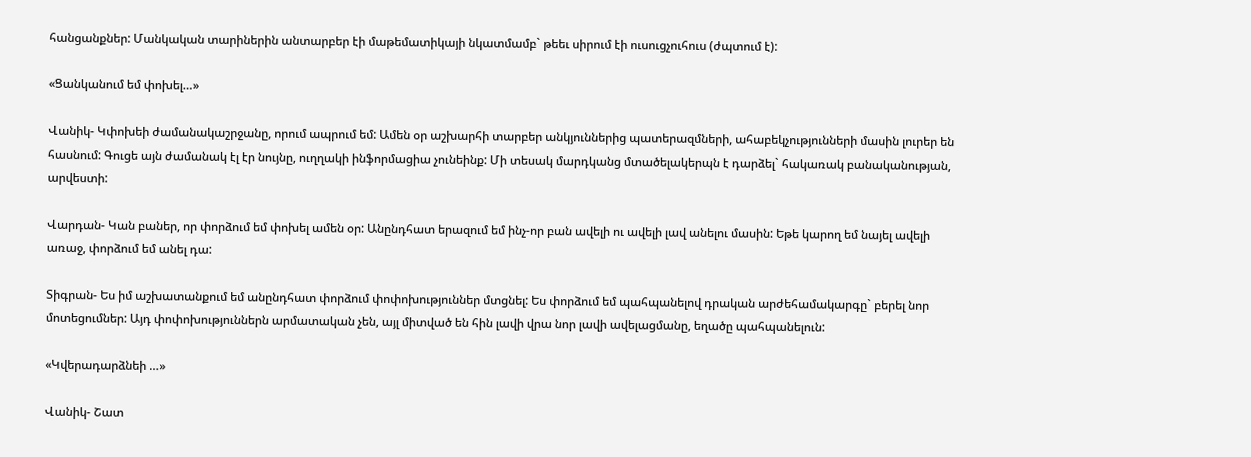հանցանքներ: Մանկական տարիներին անտարբեր էի մաթեմատիկայի նկատմամբ` թեեւ սիրում էի ուսուցչուհուս (ժպտում է):

«Ցանկանում եմ փոխել…»

Վանիկ- Կփոխեի ժամանակաշրջանը, որում ապրում եմ: Ամեն օր աշխարհի տարբեր անկյուններից պատերազմների, ահաբեկչությունների մասին լուրեր են հասնում: Գուցե այն ժամանակ էլ էր նույնը, ուղղակի ինֆորմացիա չունեինք: Մի տեսակ մարդկանց մտածելակերպն է դարձել` հակառակ բանականության, արվեստի:

Վարդան- Կան բաներ, որ փորձում եմ փոխել ամեն օր: Անընդհատ երազում եմ ինչ-որ բան ավելի ու ավելի լավ անելու մասին: Եթե կարող եմ նայել ավելի առաջ, փորձում եմ անել դա:

Տիգրան- Ես իմ աշխատանքում եմ անընդհատ փորձում փոփոխություններ մտցնել: Ես փորձում եմ պահպանելով դրական արժեհամակարգը` բերել նոր մոտեցումներ: Այդ փոփոխություններն արմատական չեն, այլ միտված են հին լավի վրա նոր լավի ավելացմանը, եղածը պահպանելուն:

«Կվերադարձնեի …»

Վանիկ- Շատ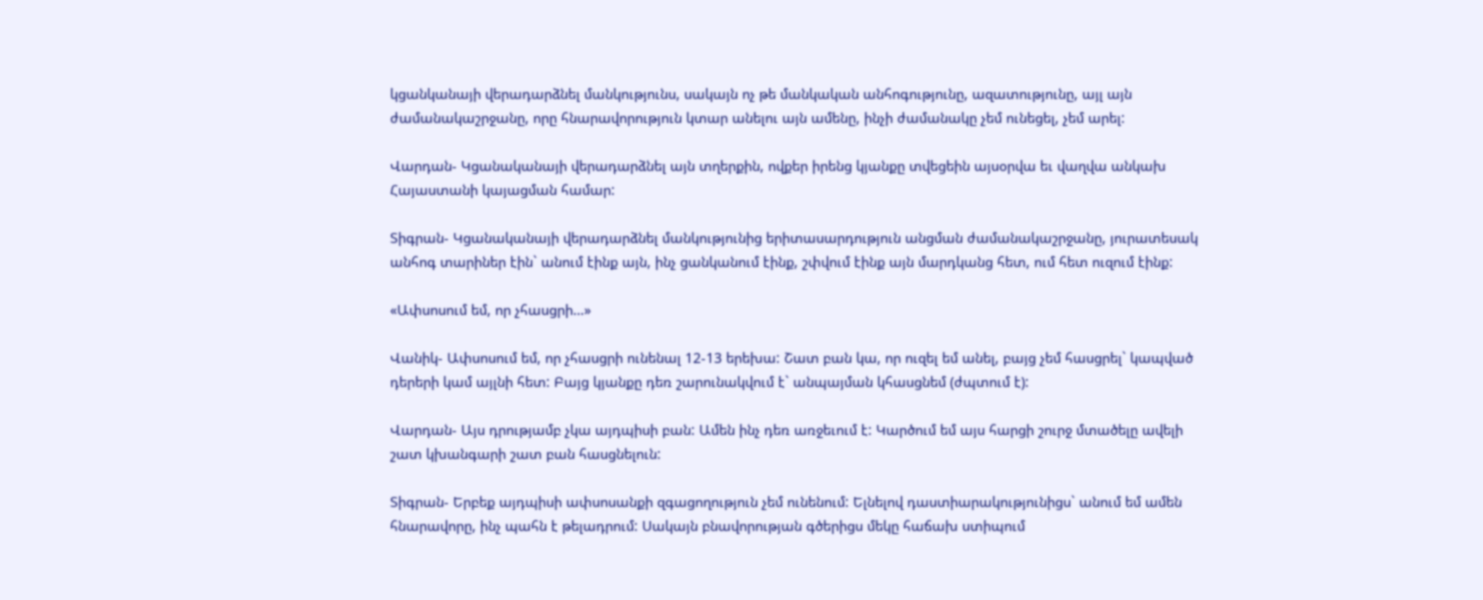կցանկանայի վերադարձնել մանկությունս, սակայն ոչ թե մանկական անհոգությունը, ազատությունը, այլ այն ժամանակաշրջանը, որը հնարավորություն կտար անելու այն ամենը, ինչի ժամանակը չեմ ունեցել, չեմ արել:

Վարդան- Կցանականայի վերադարձնել այն տղերքին, ովքեր իրենց կյանքը տվեցեին այսօրվա եւ վաղվա անկախ Հայաստանի կայացման համար:

Տիգրան- Կցանականայի վերադարձնել մանկությունից երիտասարդություն անցման ժամանակաշրջանը, յուրատեսակ անհոգ տարիներ էին` անում էինք այն, ինչ ցանկանում էինք, շփվում էինք այն մարդկանց հետ, ում հետ ուզում էինք:

«Ափսոսում եմ, որ չհասցրի…»

Վանիկ- Ափսոսում եմ, որ չհասցրի ունենալ 12-13 երեխա: Շատ բան կա, որ ուզել եմ անել, բայց չեմ հասցրել` կապված դերերի կամ այլնի հետ: Բայց կյանքը դեռ շարունակվում է` անպայման կհասցնեմ (ժպտում է):

Վարդան- Այս դրությամբ չկա այդպիսի բան: Ամեն ինչ դեռ առջեւում է: Կարծում եմ այս հարցի շուրջ մտածելը ավելի շատ կխանգարի շատ բան հասցնելուն:

Տիգրան- Երբեք այդպիսի ափսոսանքի զգացողություն չեմ ունենում: Ելնելով դաստիարակությունիցս` անում եմ ամեն հնարավորը, ինչ պահն է թելադրում: Սակայն բնավորության գծերիցս մեկը հաճախ ստիպում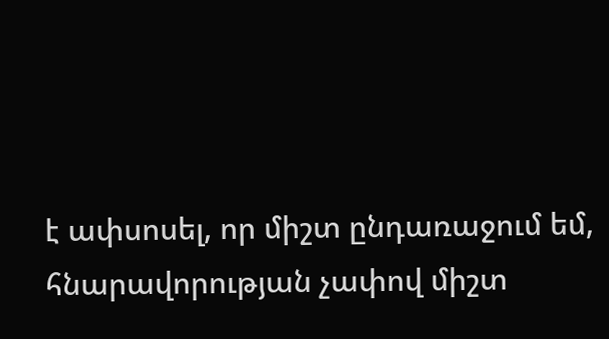է ափսոսել, որ միշտ ընդառաջում եմ, հնարավորության չափով միշտ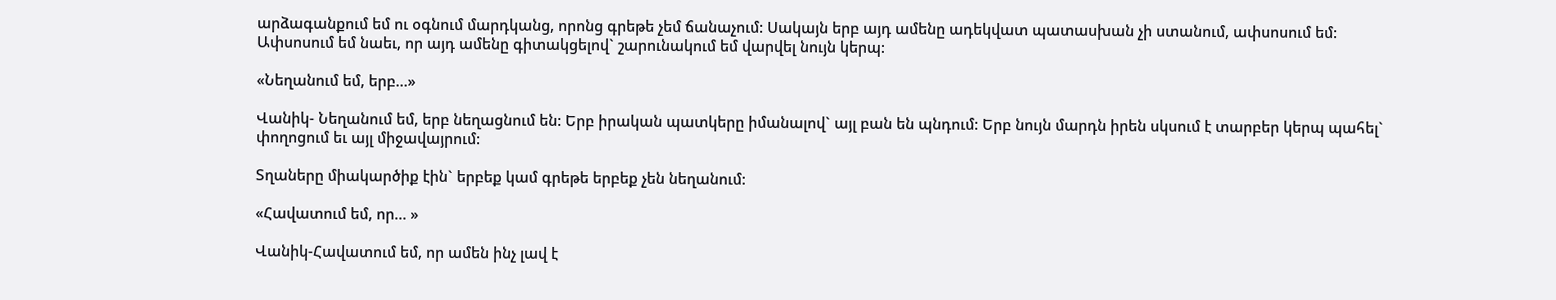արձագանքում եմ ու օգնում մարդկանց, որոնց գրեթե չեմ ճանաչում: Սակայն երբ այդ ամենը ադեկվատ պատասխան չի ստանում, ափսոսում եմ: Ափսոսում եմ նաեւ, որ այդ ամենը գիտակցելով` շարունակում եմ վարվել նույն կերպ:

«Նեղանում եմ, երբ…»

Վանիկ- Նեղանում եմ, երբ նեղացնում են: Երբ իրական պատկերը իմանալով` այլ բան են պնդում: Երբ նույն մարդն իրեն սկսում է տարբեր կերպ պահել` փողոցում եւ այլ միջավայրում:

Տղաները միակարծիք էին` երբեք կամ գրեթե երբեք չեն նեղանում:

«Հավատում եմ, որ… »

Վանիկ-Հավատում եմ, որ ամեն ինչ լավ է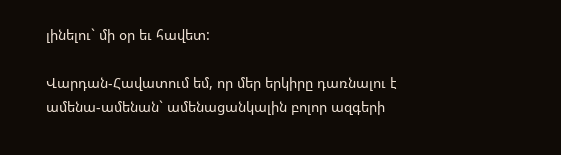լինելու` մի օր եւ հավետ:

Վարդան-Հավատում եմ, որ մեր երկիրը դառնալու է ամենա-ամենան` ամենացանկալին բոլոր ազգերի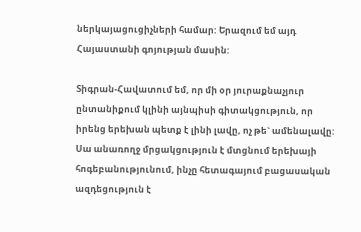ներկայացուցիչների համար: Երազում եմ այդ Հայաստանի գոյության մասին:

Տիգրան-Հավատում եմ, որ մի օր յուրաքնաչյուր ընտանիքում կլինի այնպիսի գիտակցություն, որ իրենց երեխան պետք է լինի լավը, ոչ թե` ամենալավը: Սա անառողջ մրցակցություն է մտցնում երեխայի հոգեբանությունում, ինչը հետագայում բացասական ազդեցություն է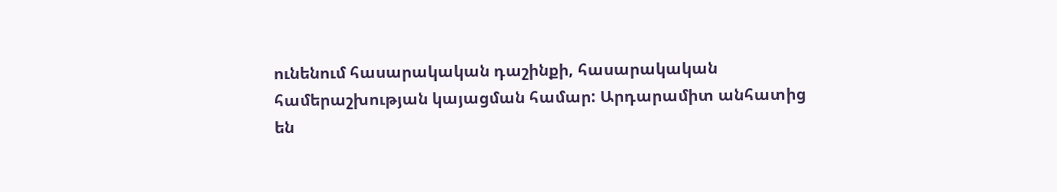ունենում հասարակական դաշինքի, հասարակական համերաշխության կայացման համար: Արդարամիտ անհատից են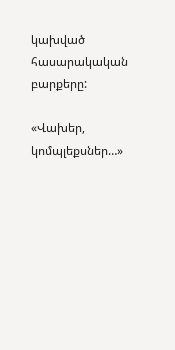կախված հասարակական բարքերը:

«Վախեր, կոմպլեքսներ…»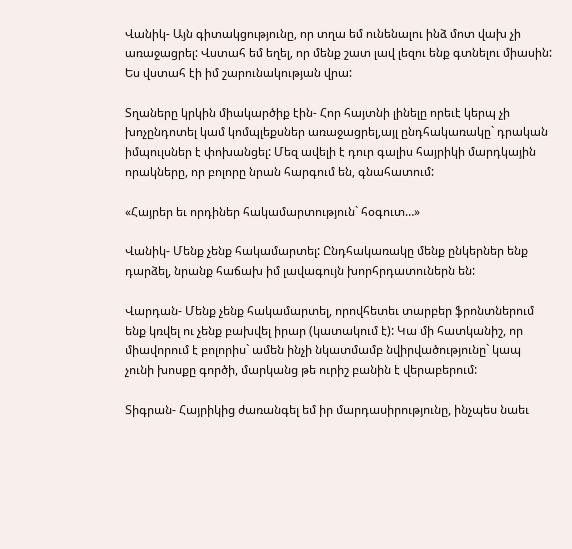Վանիկ- Այն գիտակցությունը, որ տղա եմ ունենալու ինձ մոտ վախ չի առաջացրել: Վստահ եմ եղել, որ մենք շատ լավ լեզու ենք գտնելու միասին: Ես վստահ էի իմ շարունակության վրա:

Տղաները կրկին միակարծիք էին- Հոր հայտնի լինելը որեւէ կերպ չի խոչընդոտել կամ կոմպլեքսներ առաջացրել,այլ ընդհակառակը` դրական իմպուլսներ է փոխանցել: Մեզ ավելի է դուր գալիս հայրիկի մարդկային որակները, որ բոլորը նրան հարգում են, գնահատում:

«Հայրեր եւ որդիներ հակամարտություն` հօգուտ…»

Վանիկ- Մենք չենք հակամարտել: Ընդհակառակը մենք ընկերներ ենք դարձել, նրանք հաճախ իմ լավագույն խորհրդատուներն են:

Վարդան- Մենք չենք հակամարտել, որովհետեւ տարբեր ֆրոնտներում ենք կռվել ու չենք բախվել իրար (կատակում է): Կա մի հատկանիշ, որ միավորում է բոլորիս` ամեն ինչի նկատմամբ նվիրվածությունը` կապ չունի խոսքը գործի, մարկանց թե ուրիշ բանին է վերաբերում:

Տիգրան- Հայրիկից ժառանգել եմ իր մարդասիրությունը, ինչպես նաեւ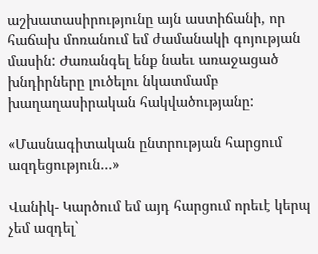աշխատասիրությունը այն աստիճանի, որ հաճախ մոռանում եմ ժամանակի գոյության մասին: Ժառանգել ենք նաեւ առաջացած խնդիրները լուծելու նկատմամբ խաղաղասիրական հակվածությանը:

«Մասնագիտական ընտրության հարցում ազդեցություն…»

Վանիկ- Կարծում եմ այդ հարցում որեւէ կերպ չեմ ազդել`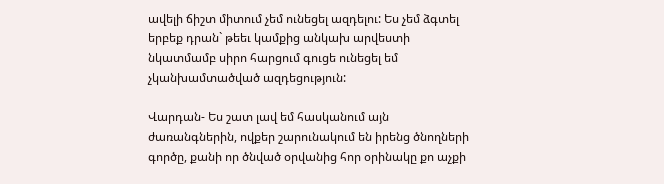ավելի ճիշտ միտում չեմ ունեցել ազդելու: Ես չեմ ձգտել երբեք դրան` թեեւ կամքից անկախ արվեստի նկատմամբ սիրո հարցում գուցե ունեցել եմ չկանխամտածված ազդեցություն:

Վարդան- Ես շատ լավ եմ հասկանում այն ժառանգներին, ովքեր շարունակում են իրենց ծնողների գործը, քանի որ ծնված օրվանից հոր օրինակը քո աչքի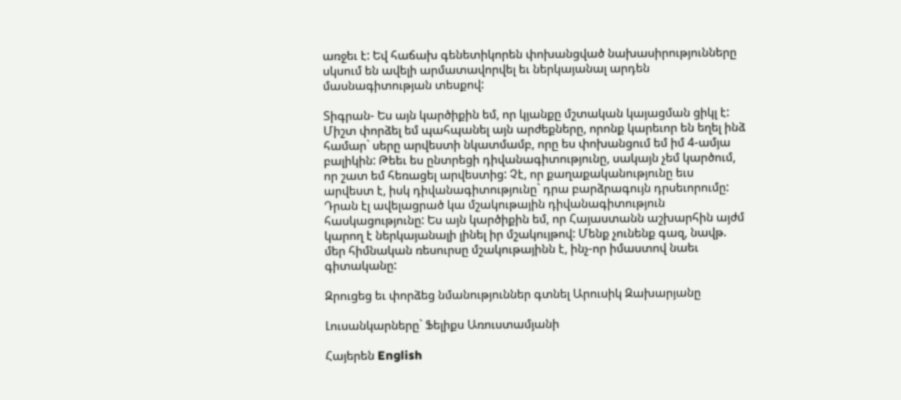առջեւ է: Եվ հաճախ գենետիկորեն փոխանցված նախասիրությունները սկսում են ավելի արմատավորվել եւ ներկայանալ արդեն մասնագիտության տեսքով:

Տիգրան- Ես այն կարծիքին եմ, որ կյանքը մշտական կայացման ցիկլ է: Միշտ փորձել եմ պահպանել այն արժեքները, որոնք կարեւոր են եղել ինձ համար` սերը արվեստի նկատմամբ, որը ես փոխանցում եմ իմ 4-ամյա բալիկին: Թեեւ ես ընտրեցի դիվանագիտությունը, սակայն չեմ կարծում, որ շատ եմ հեռացել արվեստից: Չէ, որ քաղաքականությունը եւս արվեստ է, իսկ դիվանագիտությունը` դրա բարձրագույն դրսեւորումը: Դրան էլ ավելացրած կա մշակութային դիվանագիտություն հասկացությունը: Ես այն կարծիքին եմ, որ Հայաստանն աշխարհին այժմ կարող է ներկայանալի լինել իր մշակույթով: Մենք չունենք գազ, նավթ. մեր հիմնական ռեսուրսը մշակութայինն է, ինչ-որ իմաստով նաեւ գիտականը:

Զրուցեց եւ փորձեց նմանություններ գտնել Արուսիկ Զախարյանը

Լուսանկարները` Ֆելիքս Առուստամյանի

Հայերեն English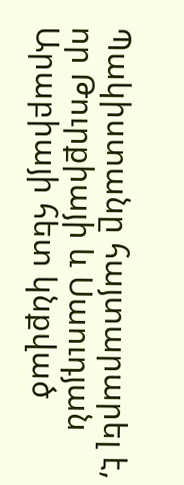Պակիստանը հայտարարել է, որ Թուրքիայի և Սաուդյան Արաբիայի հետ կնքված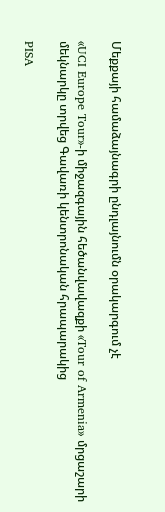Մեքքայի համաձայնագրի ընդլայնումն օրակարգում չէ

«UCI Europe Tour»-ի միջազգային հեծանվավազքի «Tour of Armenia» մրցաշարի մեկնարկը տրվեց Գավառի կենտրոնական հրապարակից

PISA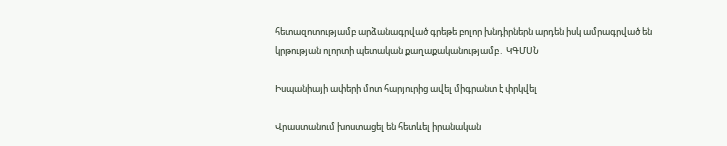հետազոտությամբ արձանագրված գրեթե բոլոր խնդիրներն արդեն իսկ ամրագրված են կրթության ոլորտի պետական քաղաքականությամբ․ ԿԳՄՍՆ

Իսպանիայի ափերի մոտ հարյուրից ավել միգրանտ է փրկվել

Վրաստանում խոստացել են հետևել իրանական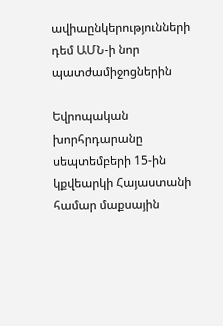ավիաընկերությունների դեմ ԱՄՆ-ի նոր պատժամիջոցներին

Եվրոպական խորհրդարանը սեպտեմբերի 15-ին կքվեարկի Հայաստանի համար մաքսային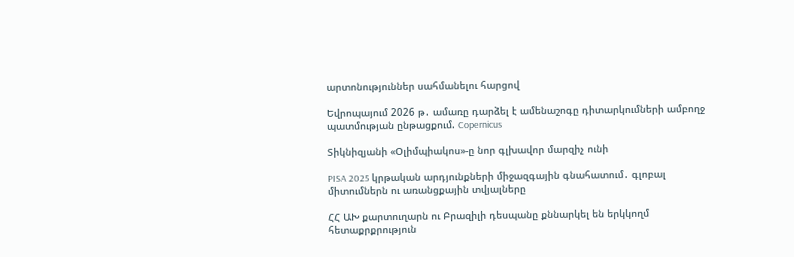արտոնություններ սահմանելու հարցով

Եվրոպայում 2026 թ․ ամառը դարձել է ամենաշոգը դիտարկումների ամբողջ պատմության ընթացքում. Copernicus

Տիկնիզյանի «Օլիմպիակոս»-ը նոր գլխավոր մարզիչ ունի

PISA 2025 կրթական արդյունքների միջազգային գնահատում․ գլոբալ միտումներն ու առանցքային տվյալները

ՀՀ ԱԽ քարտուղարն ու Բրազիլի դեսպանը քննարկել են երկկողմ հետաքրքրություն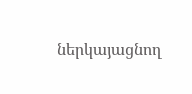ներկայացնող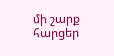մի շարք հարցեր